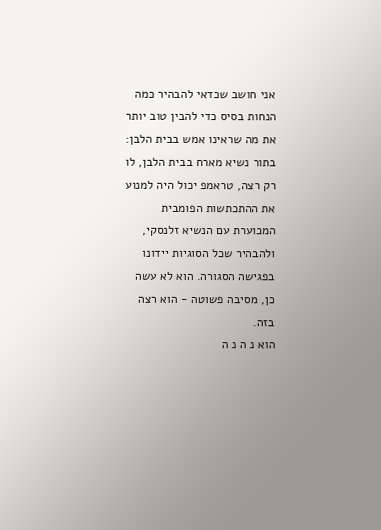אני חושב שכדאי להבהיר כמה הנחות בסיס כדי להבין טוב יותר את מה שראינו אמש בבית הלבן: בתור נשיא מארח בבית הלבן, לו רק רצה, טראמפ יכול היה למנוע את ההתכתשות הפומבית המכוערת עם הנשיא זלנסקי, ולהבהיר שכל הסוגיות יידונו בפגישה הסגורה. הוא לא עשה כן, מסיבה פשוטה - הוא רצה בזה.
הוא נ ה נ ה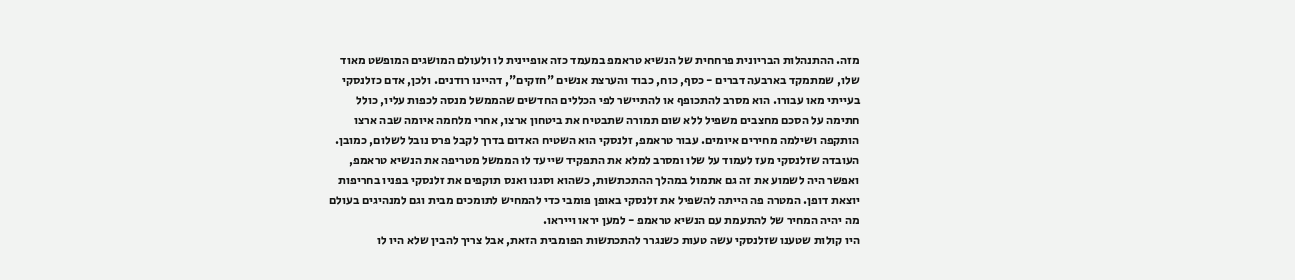מזה. ההתנהלות הבריונית פרחחית של הנשיא טראמפ במעמד כזה אופיינית לו ולעולם המושגים המופשט מאוד שלו, שמתמקד בארבעה דברים - כסף, כוח, כבוד והערצת אנשים "חזקים", דהיינו רודנים. ולכן, אדם כזלנסקי בעייתי מאו עבורו. הוא מסרב להתכופף או להתיישר לפי הכללים החדשים שהממשל מנסה לכפות עליו, כולל חתימה על הסכם מחצבים משפיל ללא שום תמורה שתבטיח את ביטחון ארצו, אחרי מלחמה איומה שבה ארצו הותקפה ושילמה מחירים איומים. עבור טראמפ, זלנסקי הוא השטיח האדום בדרך לקבל פרס נובל לשלום, כמובן. העובדה שזלנסקי מעז לעמוד על שלו ומסרב למלא את התפקיד שייעד לו הממשל מטריפה את הנשיא טראמפ, ואפשר היה לשמוע את זה גם אתמול במהלך ההתכתשות, כשהוא וסגנו ואנס תוקפים את זלנסקי בפניו בחריפות יוצאת דופן. המטרה פה הייתה להשפיל את זלנסקי באופן פומבי כדי להמחיש לתומכים מבית וגם למנהיגים בעולם מה יהיה המחיר של להתעמת עם הנשיא טראמפ - למען יראו וייראו.
היו קולות שטענו שזלנסקי עשה טעות כשנגרר להתכתשות הפומבית הזאת, אבל צריך להבין שלא היו לו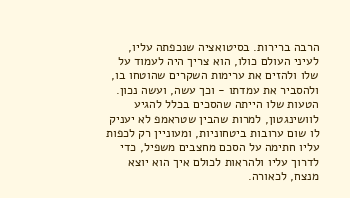הרבה ברירות. בסיטואציה שנכפתה עליו, לעיני העולם כולו, הוא צריך היה לעמוד על שלו ולהזים את ערימות השקרים שהוטחו בו, ולהסביר את עמדתו - וכך עשה, ועשה נכון. הטעות שלו הייתה שהסכים בכלל להגיע לוושינגטון, למרות שהבין שטראמפ לא יעניק לו שום ערובות ביטחוניות, ומעוניין רק לכפות עליו חתימה על הסכם מחצבים משפיל, כדי לדרוך עליו ולהראות לכולם איך הוא יוצא מנצח, לכאורה.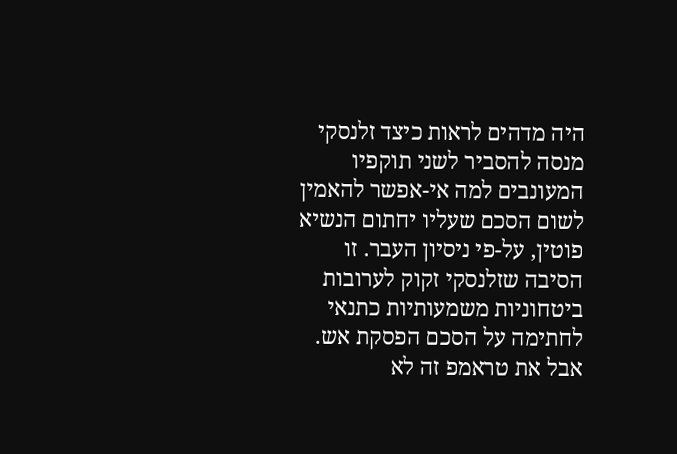היה מדהים לראות כיצד זלנסקי מנסה להסביר לשני תוקפיו המעונבים למה אי-אפשר להאמין לשום הסכם שעליו יחתום הנשיא פוטין, על-פי ניסיון העבר. זו הסיבה שזלנסקי זקוק לערובות ביטחוניות משמעותיות כתנאי לחתימה על הסכם הפסקת אש. אבל את טראמפ זה לא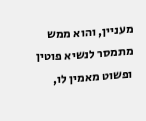מעניין, והוא ממש מתמסר לנשיא פוטין ופשוט מאמין לו,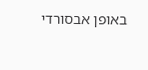באופן אבסורדי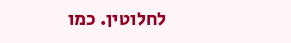לחלוטין. כמו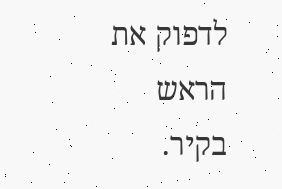לדפוק את הראש בקיר.